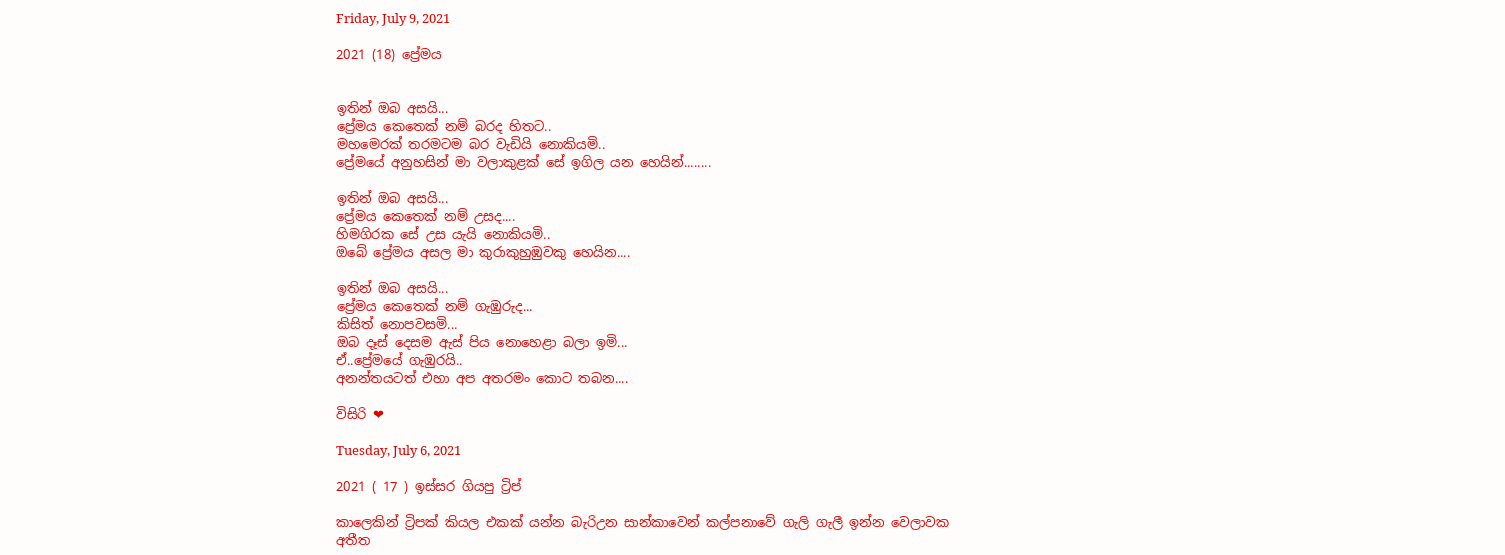Friday, July 9, 2021

2021 (18) ප්‍රේමය


ඉතින් ඔබ අසයි...
ප්‍රේමය කෙතෙක් නම් බරද හිතට..
මහමෙරක් තරමටම බර වැඩියි නොකියමි..
ප්‍රේමයේ අනුහසින් මා වලාකුළක් සේ ඉගිල යන හෙයින්........

ඉතින් ඔබ අසයි...
ප්‍රේමය කෙතෙක් නම් උසද....
හිමගිරක සේ උස යැයි නොකියමි..
ඔබේ ප්‍රේමය අසල මා කුරාකුහුඹුවකු හෙයින....

ඉතින් ඔබ අසයි...
ප්‍රේමය කෙතෙක් නම් ගැඹුරුද...
කිසිත් නොපවසමි...
ඔබ දෑස් දෙසම ඇස් පිය නොහෙළා බලා ඉමි...
ඒ..ප්‍රේමයේ ගැඹුරයි..
අනන්තයටත් එහා අප අතරමං කොට තබන....

විසිරි ❤

Tuesday, July 6, 2021

2021 ( 17 ) ඉස්සර ගියපු ට්‍රිප්

කාලෙකින් ට්‍රිපක් කියල එකක් යන්න බැරිඋන සාන්කාවෙන් කල්පනාවේ ගැලි ගැලී ඉන්න වෙලාවක අතීත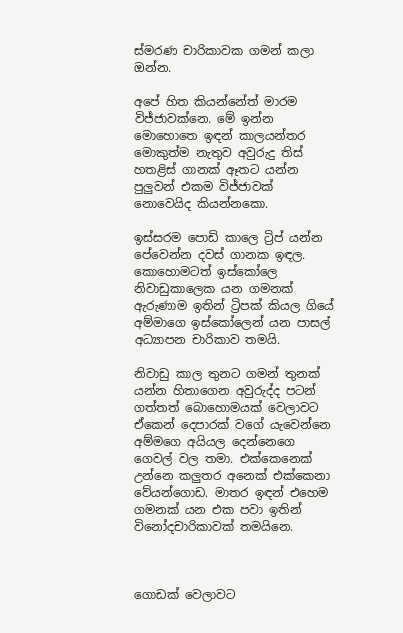ස්මරණ චාරිකාවක ගමන් කලා ඔන්න.

අපේ හිත කියන්නේත් මාරම විජ්ජාවක්නෙ. මේ ඉන්න මොහොතෙ ඉඳන් කාලයන්තර මොකුත්ම නැතුව අවුරුදු තිස් හතළිස් ගානක් ඈතට යන්න පුලුවන් එකම විජ්ජාවක් නොවෙයිද කියන්නකො.

ඉස්සරම පොඩි කාලෙ ට්‍රිප් යන්න පේවෙන්න දවස් ගානක ඉඳල. කොහොමටත් ඉස්කෝලෙ නිවාඩුකාලෙක යන ගමනක් ඇරුණාම ඉතින් ට්‍රිපක් කියල ගියේ අම්මාගෙ ඉස්කෝලෙන් යන පාසල් අධ්‍යාපන චාරිකාව තමයි.

නිවාඩු කාල තුනට ගමන් තුනක් යන්න හිතාගෙන අවුරුද්ද පටන් ගත්තත් බොහොමයක් වෙලාවට ඒකෙන් දෙපාරක් වගේ යැවෙන්නෙ අම්මගෙ අයියල දෙන්නෙගෙ ගෙවල් වල තමා. එක්කෙනෙක් උන්නෙ කලුතර අනෙක් එක්කෙනා වේයන්ගොඩ. මාතර ඉඳන් එහෙම ගමනක් යන එක පවා ඉතින් විනෝදචාරිකාවක් තමයිනෙ.



ගොඩක් වෙලාවට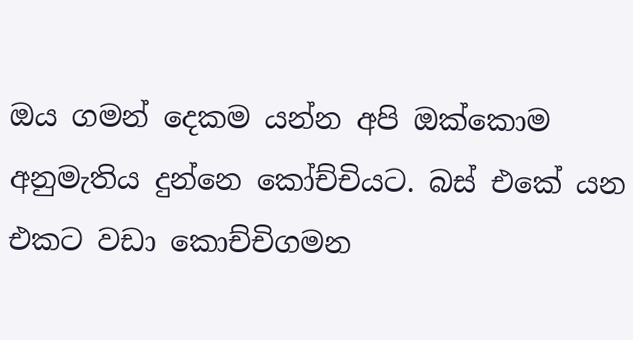ඔය ගමන් දෙකම යන්න අපි ඔක්කොම අනුමැතිය දුන්නෙ කෝච්චියට. බස් එකේ යන එකට වඩා කොච්චිගමන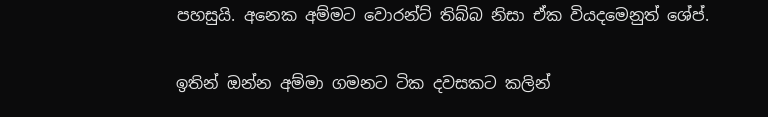පහසුයි. අනෙක අම්මට වොරන්ට් තිබ්බ නිසා ඒක වියදමෙනුත් ශේප්.

ඉතින් ඔන්න අම්මා ගමනට ටික දවසකට කලින්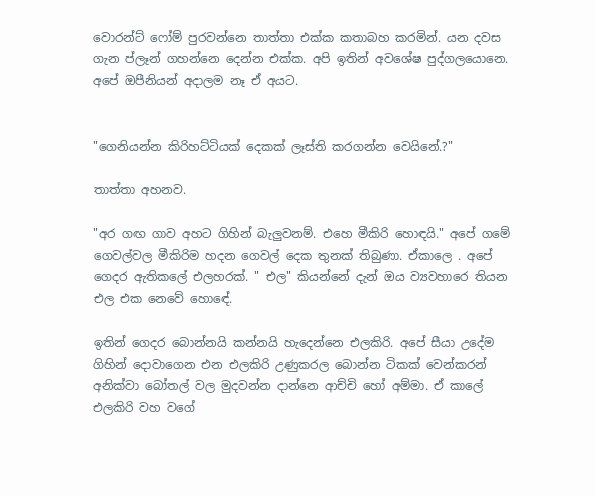වොරන්ට් ෆෝම් පුරවන්නෙ තාත්තා එක්ක කතාබහ කරමින්. යන දවස ගැන ප්ලෑන් ගහන්නෙ දෙන්න එක්ක. අපි ඉතින් අවශේෂ පුද්ගලයොනෙ. අපේ ඔපීනියන් අදාලම නෑ ඒ අයට.


"ගෙනියන්න කිරිහට්ටියක් දෙකක් ලෑස්ති කරගන්න වෙයිනේ.?"

තාත්තා අහනව.

"අර ගඟ ගාව අහට ගිහින් බැලුවනම්. එහෙ මීකිරි හොඳයි." අපේ ගමේ ගෙවල්වල මීකිරිම හදන ගෙවල් දෙක තුනක් තිබුණා. ඒකාලෙ . අපේ ගෙදර ඇතිකලේ එලහරක්. " එල" කියන්නේ දැන් ඔය ව්‍යවහාරෙ තියන එල එක නෙවේ හොඳේ.

ඉතින් ගෙදර බොන්නයි කන්නයි හැදෙන්නෙ එලකිරි. අපේ සීයා උදේම ගිහින් දොවාගෙන එන එලකිරි උණුකරල බොන්න ටිකක් වෙන්කරන් අනික්වා බෝතල් වල මුදවන්න දාන්නෙ ආච්චි හෝ අම්මා. ඒ කාලේ එලකිරි වහ වගේ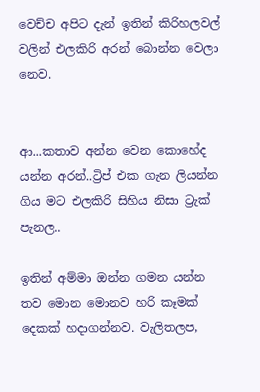වෙච්ච අපිට දැන් ඉතින් කිරිහලවල් වලින් එලකිරි අරන් බොන්න වෙලා නෙව.


ආ...කතාව අන්න වෙන කොහේද යන්න අරන්..ට්‍රිප් එක ගැන ලියන්න ගිය මට එලකිරි සිහිය නිසා ට්‍රැක් පැනල..

ඉතින් අම්මා ඔන්න ගමන යන්න තව මොන මොනව හරි කෑමක් දෙකක් හදාගන්නව. වැලිතලප,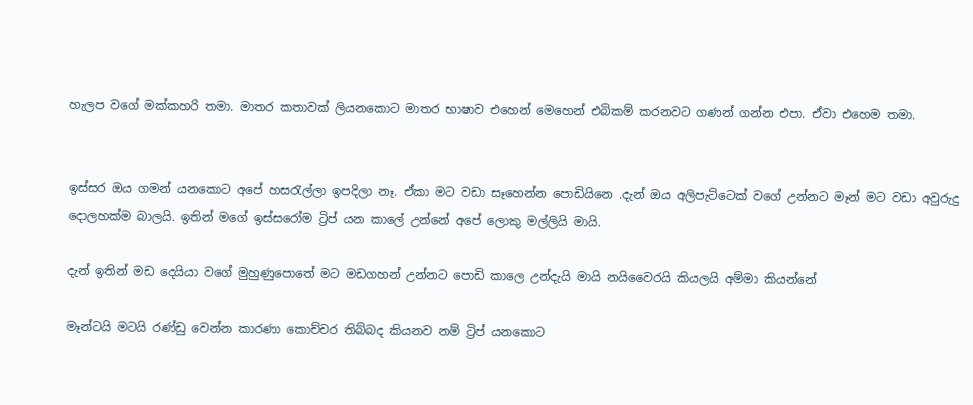හැලප වගේ මක්කහරි තමා. මාතර කතාවක් ලියනකොට මාතර භාෂාව එහෙන් මෙහෙන් එබිකම් කරනවට ගණන් ගන්න එපා. ඒවා එහෙම තමා.


ඉස්සර ඔය ගමන් යනකොට අපේ හසරැල්ලා ඉපදිලා නෑ. ඒකා මට වඩා සෑහෙන්න පොඩියිනෙ .දැන් ඔය අලිපැට්ටෙක් වගේ උන්නට මෑන් මට වඩා අවුරුදු දොලහක්ම බාලයි. ඉතින් මගේ ඉස්සරෝම ට්‍රිප් යන කාලේ උන්නේ අපේ ලොකු මල්ලියි මායි.

දැන් ඉතින් මඩ දෙයියා වගේ මුහුණුපොතේ මට මඩගහන් උන්නට පොඩි කාලෙ උන්දැයි මායි නයිවෛරයි කියලයි අම්මා කියන්නේ

මෑන්ටයි මටයි රණ්ඩු වෙන්න කාරණා කොච්චර තිබ්බද කියනව නම් ට්‍රිප් යනකොට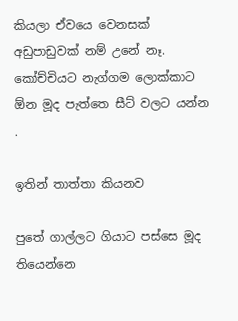කියලා ඒවයෙ වෙනසක් අඩුපාඩුවක් නම් උනේ නෑ. කෝච්චියට නැග්ගම ලොක්කාට ඕන මූද පැත්තෙ සීට් වලට යන්න .

ඉතින් තාත්තා කියනව

පුතේ ගාල්ලට ගියාට පස්සෙ මූද තියෙන්නෙ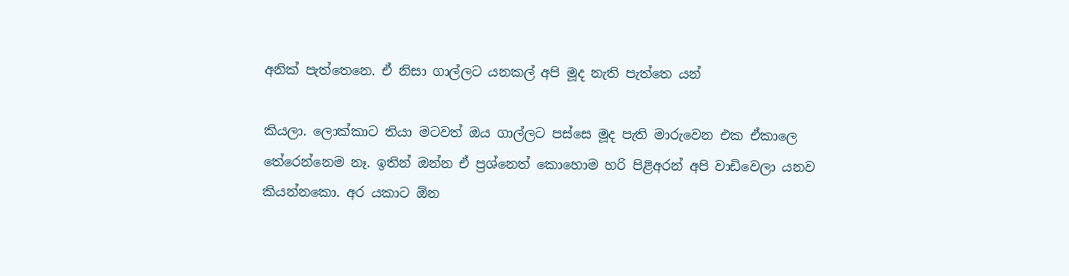අනික් පැත්තෙනෙ. ඒ නිසා ගාල්ලට යනකල් අපි මූද නැති පැත්තෙ යන්

කියලා. ලොක්කාට තියා මටවත් ඔය ගාල්ලට පස්සෙ මූද පැති මාරුවෙන එක ඒකාලෙ තේරෙන්නෙම නෑ. ඉතින් ඔන්න ඒ ප්‍රශ්නෙත් කොහොම හරි පිළිඅරන් අපි වාඩිවෙලා යනව කියන්නකො. අර යකාට ඕන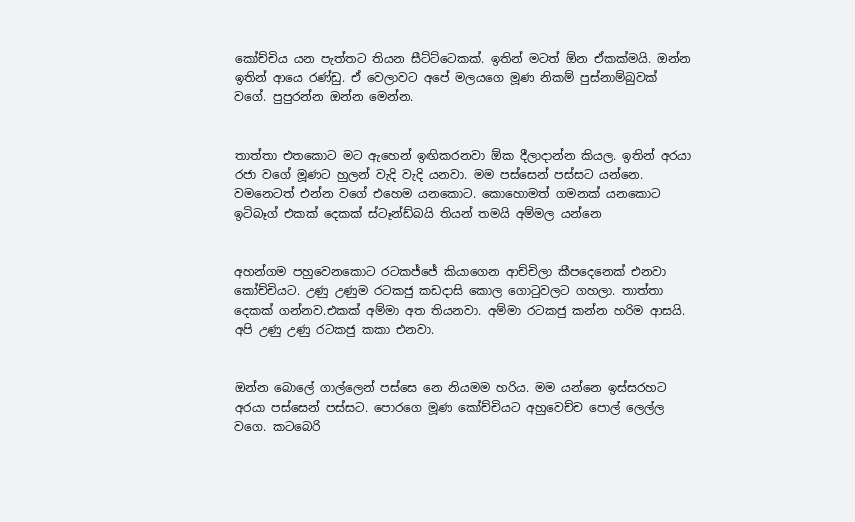කෝච්චිය යන පැත්තට තියන සීට්ට්ටෙකක්. ඉතින් මටත් ඕන ඒකක්මයි. ඔන්න ඉතින් ආයෙ රණ්ඩු. ඒ වෙලාවට අපේ මලයගෙ මූණ නිකම් පුස්නාම්බුවක් වගේ. පුපුරන්න ඔන්න මෙන්න.


තාත්තා එතකොට මට ඇහෙන් ඉඟිකරනවා ඕක දීලාදාන්න කියල. ඉතින් අරයා රජා වගේ මූණට හුලන් වැදි වැදි යනවා. මම පස්සෙන් පස්සට යන්නෙ. වමනෙටත් එන්න වගේ එහෙම යනකොට. කොහොමත් ගමනක් යනකොට ඉටිබෑග් එකක් දෙකක් ස්ටෑන්ඩ්බයි තියන් තමයි අම්මල යන්නෙ


අහන්ගම පහුවෙනකොට රටකජ්ජේ කියාගෙන ආච්චිලා කීපදෙනෙක් එනවා කෝච්චියට. උණු උණුම රටකජු කඩදාසි කොල ගොටුවලට ගහලා. තාත්තා දෙකක් ගන්නව.එකක් අම්මා අත තියනවා. අම්මා රටකජු කන්න හරිම ආසයි. අපි උණු උණු රටකජු කකා එනවා.


ඔන්න බොලේ ගාල්ලෙන් පස්සෙ නෙ නියමම හරිය. මම යන්නෙ ඉස්සරහට අරයා පස්සෙන් පස්සට. පොරගෙ මූණ කෝච්චියට අහුවෙච්ච පොල් ලෙල්ල වගෙ. කටබෙරි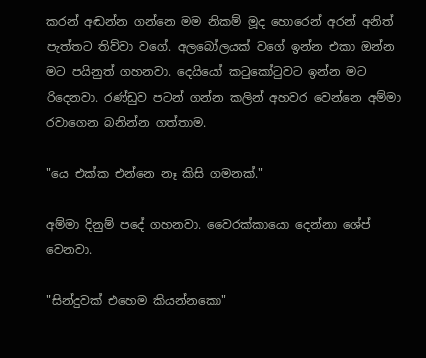කරන් අඬන්න ගන්නෙ මම නිකම් මූද හොරෙන් අරන් අනිත් පැත්තට තිව්වා වගේ. අලබෝලයක් වගේ ඉන්න එකා ඔන්න මට පයිනුත් ගහනවා. දෙයියෝ කටුකෝටුවට ඉන්න මට රිදෙනවා. රණ්ඩුව පටන් ගන්න කලින් අහවර වෙන්නෙ අම්මා රවාගෙන බනින්න ගත්තාම.

"යෙ එක්ක එන්නෙ නෑ කිසි ගමනක්."

අම්මා දිනුම් පදේ ගහනවා. වෛරක්කායො දෙන්නා ශේප් වෙනවා.

"සින්දුවක් එහෙම කියන්නකො"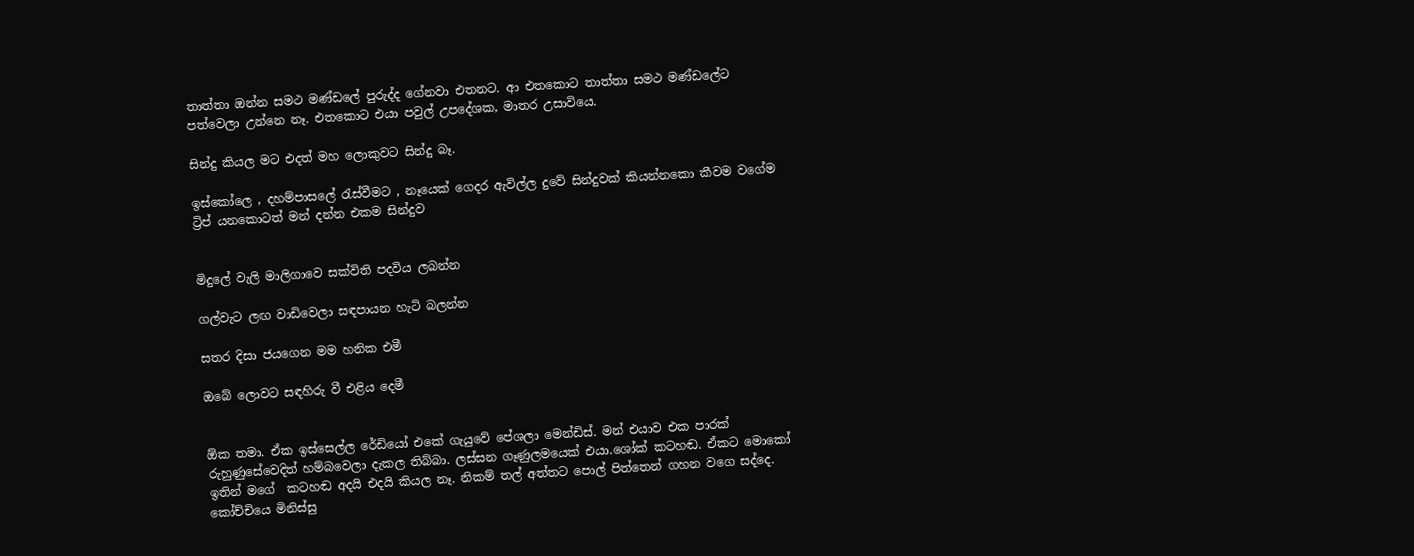තාත්තා ඔන්න සමථ මණ්ඩලේ පුරුද්ද ගේනවා එතනට. ආ එතකොට තාත්තා සමථ මණ්ඩලේට පත්වෙලා උන්නෙ නෑ. එතකොට එයා පවුල් උපදේශක, මාතර උසාවියෙ.

සින්දු කියල මට එදත් මහ ලොකුවට සින්දු බෑ.

ඉස්කෝලෙ , දහම්පාසලේ රැස්වීමට , නෑයෙක් ගෙදර ඇවිල්ල දුවේ සින්දුවක් කියන්නකො කීවම වගේම ට්‍රිප් යනකොටත් මන් දන්න එකම සින්දුව


මිදුලේ වැලි මාලිගාවෙ සක්විති පදවිය ලබන්න

ගල්වැට ලඟ වාඩිවෙලා සඳපායන හැටි බලන්න

සතර දිසා ජයගෙන මම හනික එමී

ඔබේ ලොවට සඳහිරු වී එළිය දෙමී


ඕක තමා. ඒක ඉස්සෙල්ල රේඩියෝ එකේ ගැයුවේ පේශලා මෙන්ඩිස්. මන් එයාව එක පාරක් රුහුණුසේවෙදිත් හම්බවෙලා දැකල තිබ්බා. ලස්සන ගෑණුලමයෙක් එයා.ශෝක් කටහඬ. ඒකට මොකෝ ඉතින් මගේ  කටහඬ අදයි එදයි කියල නෑ. නිකම් තල් අත්තට පොල් පිත්තෙන් ගහන වගෙ සද්දෙ. කෝච්චියෙ මිනිස්සු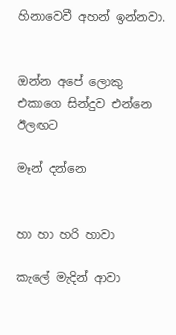හිනාවෙවී අහන් ඉන්නවා.


ඔන්න අපේ ලොකු එකාගෙ සින්දුව එන්නෙ ඊලඟට

මෑන් දන්නෙ


හා හා හරි හාවා

කැලේ මැදින් ආවා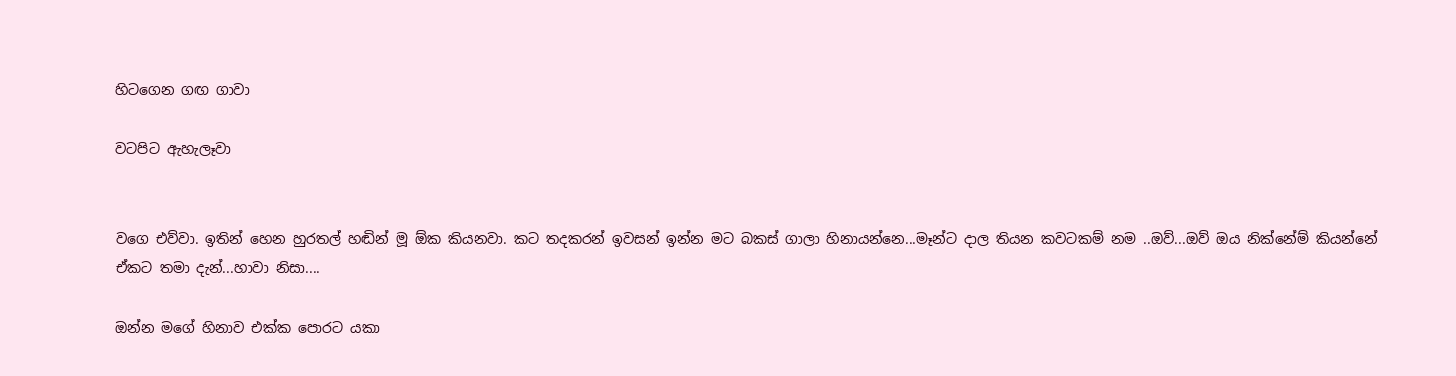හිටගෙන ගඟ ගාවා

වටපිට ඇහැලෑවා


වගෙ එව්වා. ඉතින් හෙන හුරතල් හඬින් මූ ඕක කියනවා. කට තදකරන් ඉවසන් ඉන්න මට බකස් ගාලා හිනායන්නෙ...මෑන්ට දාල තියන කවටකම් නම ..ඔව්...ඔව් ඔය නික්නේම් කියන්නේ ඒකට තමා දැන්...හාවා නිසා....

ඔන්න මගේ හිනාව එක්ක පොරට යකා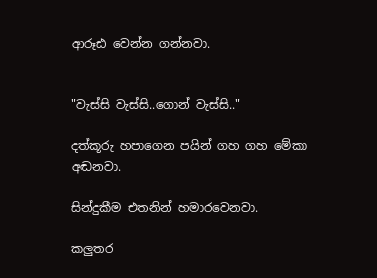ආරූඪ වෙන්න ගන්නවා.


"වැස්සි වැස්සි..ගොන් වැස්සි.."

දත්කූරු හපාගෙන පයින් ගහ ගහ මේකා අඬනවා.

සින්දුකීම එතනින් හමාරවෙනවා.

කලුතර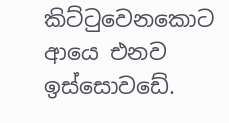කිට්ටුවෙනකොට ආයෙ එනව ඉස්සොවඩේ.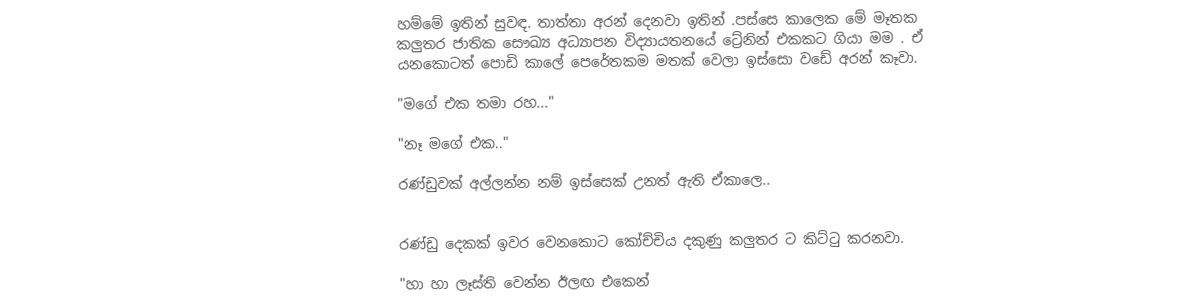හම්මේ ඉතින් සුවඳ. තාත්තා අරන් දෙනවා ඉතින් .පස්සෙ කාලෙක මේ මෑතක කලුතර ජාතික සෞඛ්‍ය අධ්‍යාපන විද්‍යායතනයේ ට්‍රේනින් එකකට ගියා මම . ඒ යනකොටත් පොඩි කාලේ පෙරේතකම මතක් වෙලා ඉස්සො වඩේ අරන් කෑවා.

"මගේ එක තමා රහ..."

"නෑ මගේ එක.."

රණ්ඩුවක් අල්ලන්න නම් ඉස්සෙක් උනත් ඇති ඒකාලෙ..


රණ්ඩු දෙකක් ඉවර වෙනකොට කෝච්චිය දකුණු කලුතර ට කිට්ටු කරනවා.

"හා හා ලෑස්ති වෙන්න ඊලඟ එකෙන්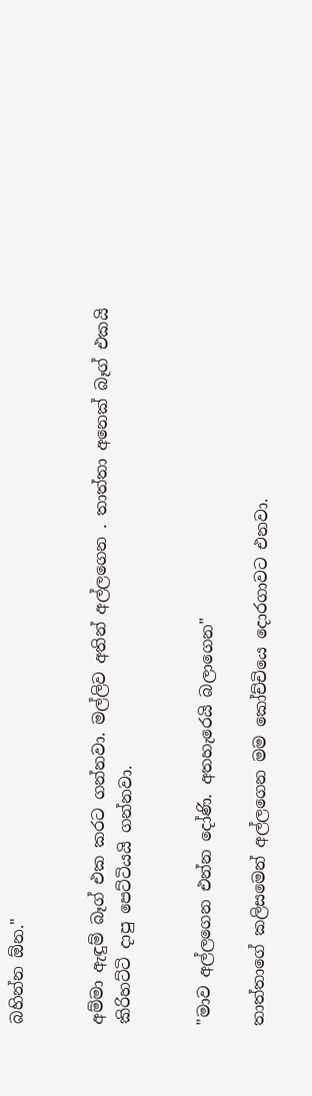බහින්න ඕන."


අම්මා ඇඳුම් බෑග් එක කරට ගන්නවා. මල්ලිව අතින් අල්ලගෙන . තාත්තා අනෙක් බෑග් එකයි කිරිහට්ටි දාපු පෙට්ටියයි ගන්නවා.


"මාව අල්ලගෙන එන්න දෝණි. අතහැරෙයි බලාගෙන"

තාත්තාගේ කලිසමෙන් අල්ලගෙන මම කෝච්චියෙ දොරගාවට එනවා.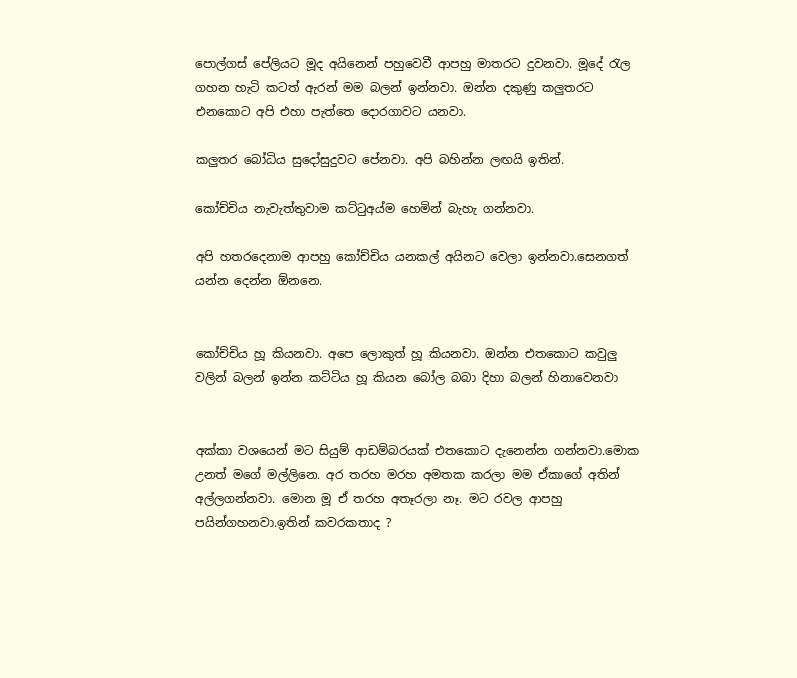පොල්ගස් පේලියට මූද අයිනෙන් පහුවෙවී ආපහු මාතරට දුවනවා. මූදේ රැල ගහන හැටි කටත් ඇරන් මම බලන් ඉන්නවා. ඔන්න දකුණු කලුතරට එනකොට අපි එහා පැත්තෙ දොරගාවට යනවා.

කලුතර බෝධිය සුදෝසුදුවට පේනවා. අපි බහින්න ලඟයි ඉතින්.

කෝච්චිය නැවැත්තුවාම කට්ටුඅය්ම හෙමින් බැහැ ගන්නවා.

අපි හතරදෙනාම ආපහු කෝච්චිය යනකල් අයිනට වෙලා ඉන්නවා.සෙනගත් යන්න දෙන්න ඕනනෙ.


කෝච්චිය හූ කියනවා. අපෙ ලොකුත් හූ කියනවා. ඔන්න එතකොට කවුලු වලින් බලන් ඉන්න කට්ටිය හූ කියන බෝල බබා දිහා බලන් හිනාවෙනවා


අක්කා වශයෙන් මට සියුම් ආඩම්බරයක් එතකොට දැනෙන්න ගන්නවා.මොක උනත් මගේ මල්ලිනෙ. අර තරහ මරහ අමතක කරලා මම ඒකාගේ අතින් අල්ලගන්නවා. මොන මූ ඒ තරහ අතෑරලා නෑ. මට රවල ආපහු පයින්ගහනවා.ඉතින් කවරකතාද ?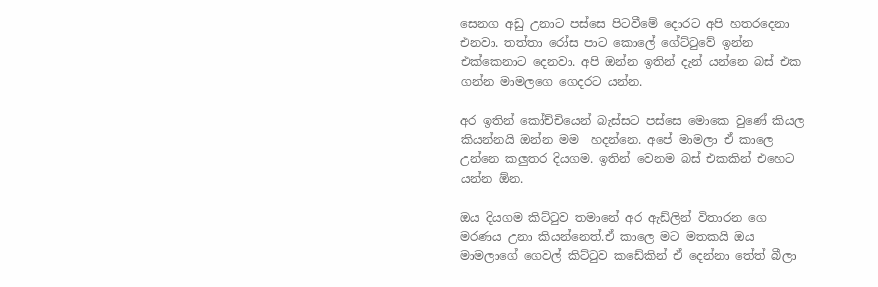සෙනග අඩු උනාට පස්සෙ පිටවීමේ දොරට අපි හතරදෙනා එනවා. තත්තා රෝස පාට කොලේ ගේට්ටුවේ ඉන්න එක්කෙනාට දෙනවා. අපි ඔන්න ඉතින් දැන් යන්නෙ බස් එක ගන්න මාමලගෙ ගෙදරට යන්න.

අර ඉතින් කෝච්චියෙන් බැස්සට පස්සෙ මොකෙ වුණේ කියල කියන්නයි ඔන්න මම  හදන්නෙ. අපේ මාමලා ඒ කාලෙ උන්නෙ කලුතර දියගම. ඉතින් වෙනම බස් එකකින් එහෙට යන්න ඕන.

ඔය දියගම කිට්ටුව තමානේ අර ඇඩ්ලින් විතාරන ගෙ මරණය උනා කියන්නෙත්.ඒ කාලෙ මට මතකයි ඔය මාමලාගේ ගෙවල් කිට්ටුව කඩේකින් ඒ දෙන්නා තේත් බීලා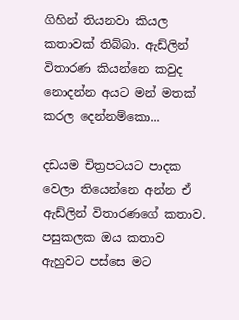ගිහින් තියනවා කියල කතාවක් තිබ්බා. ඇඩ්ලින් විතාරණ කියන්නෙ කවුද නොදන්න අයට මන් මතක් කරල දෙන්නම්කො...

දඩයම චිත්‍රපටයට පාදක වෙලා තියෙන්නෙ අන්න ඒ ඇඩ්ලින් විතාරණගේ කතාව. පසුකලක ඔය කතාව ඇහුවට පස්සෙ මට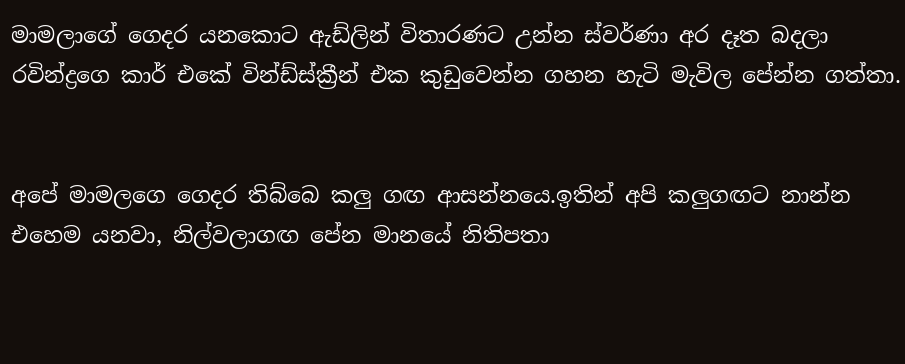මාමලාගේ ගෙදර යනකොට ඇඩ්ලින් විතාරණට උන්න ස්වර්ණා අර දෑත බදලා රවින්ද්‍රගෙ කාර් එකේ වින්ඩ්ස්ක්‍රීන් එක කුඩුවෙන්න ගහන හැටි මැවිල පේන්න ගත්තා.


අපේ මාමලගෙ ගෙදර තිබ්බෙ කලු ගඟ ආසන්නයෙ.ඉතින් අපි කලුගඟට නාන්න එහෙම යනවා, නිල්වලාගඟ පේන මානයේ නිතිපතා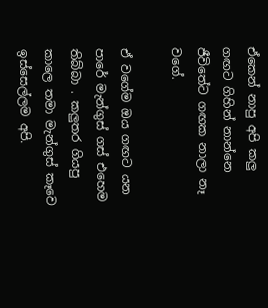ඒකෙන් නාපු අපි කලු ගඟට ගිහින් නාන්නෙ ජීවිතේට ගඟක නාලා නෑ වගේ.

ඒ වගේම ඔය ගඟට යන පාරේ මැන්ගුස් ගස් එහෙම තිබ්බා . කලුතර ගියපු කාලෙ තමා මැන්ගුස් කෑවෙ ඉස්සෙල්ලම අපි.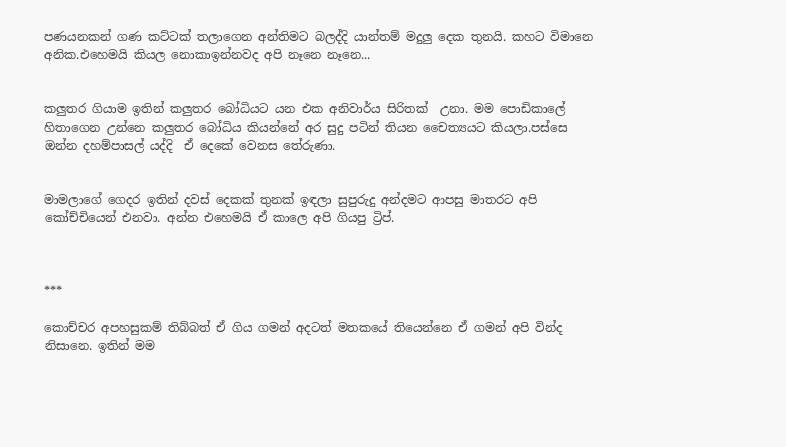පණයනකන් ගණ කට්ටක් තලාගෙන අන්තිමට බලද්දි යාන්තම් මදුලු දෙක තුනයි. කහට විමානෙ අනික.එහෙමයි කියල නොකාඉන්නවද අපි නෑනෙ නෑනෙ...


කලුතර ගියාම ඉතින් කලුතර බෝධියට යන එක අනිවාර්ය සිරිතක්  උනා. මම පොඩිකාලේ හිතාගෙන උන්නෙ කලුතර බෝධිය කියන්නේ අර සුදු පටින් තියන චෛත්‍යයට කියලා.පස්සෙ ඔන්න දහම්පාසල් යද්දි  ඒ දෙකේ වෙනස තේරුණා.


මාමලාගේ ගෙදර ඉතින් දවස් දෙකක් තුනක් ඉඳලා සුපුරුදු අන්දමට ආපසු මාතරට අපි කෝච්චියෙන් එනවා. අන්න එහෙමයි ඒ කාලෙ අපි ගියපු ට්‍රිප්.



***

කොච්චර අපහසුකම් තිබ්බත් ඒ ගිය ගමන් අදටත් මතකයේ තියෙන්නෙ ඒ ගමන් අපි වින්ද නිසානෙ. ඉතින් මම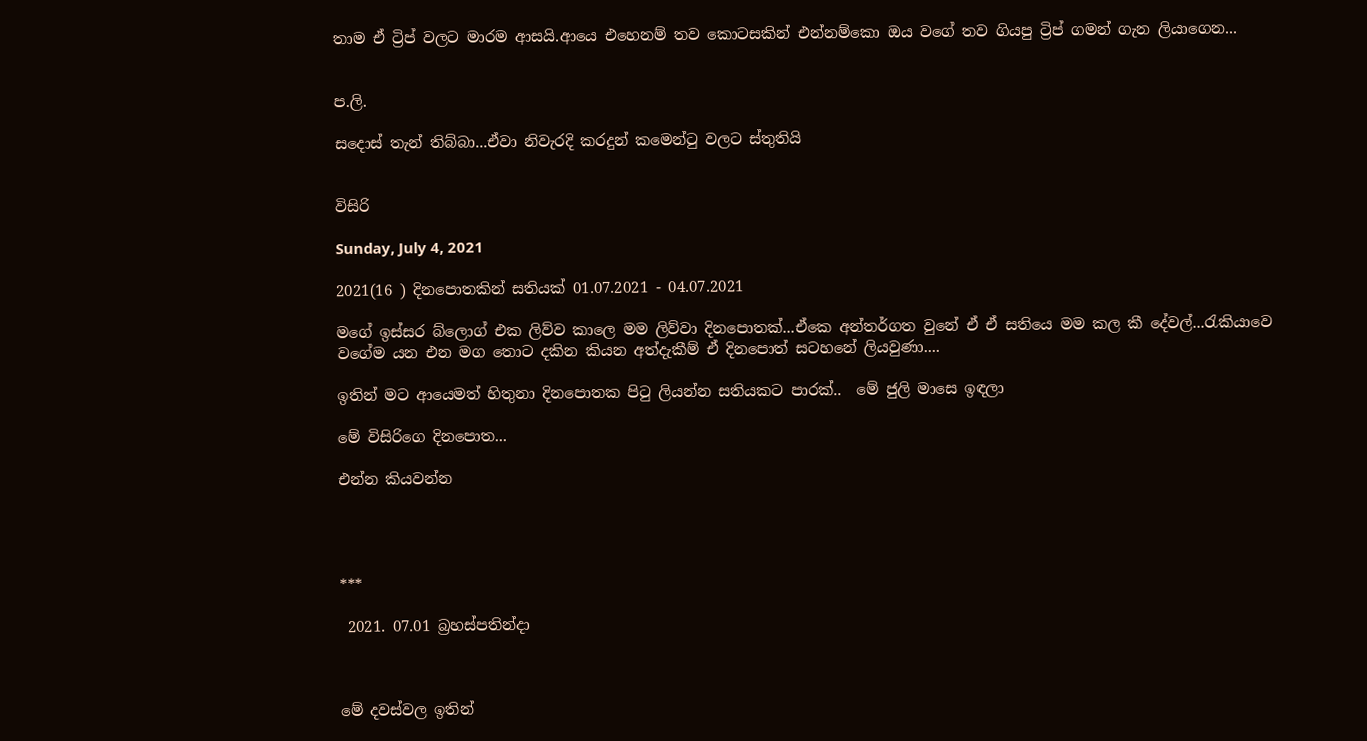තාම ඒ ට්‍රිප් වලට මාරම ආසයි.ආයෙ එහෙනම් තව කොටසකින් එන්නම්කො ඔය වගේ තව ගියපු ට්‍රිප් ගමන් ගැන ලියාගෙන...


ප.ලි.

සදොස් තැන් තිබ්බා...ඒවා නිවැරදි කරදුන් කමෙන්ටු වලට ස්තුතියි


විසිරි

Sunday, July 4, 2021

2021(16 ) දිනපොතකින් සතියක් 01.07.2021 - 04.07.2021

මගේ ඉස්සර බ්ලොග් එක ලිව්ව කාලෙ මම ලිව්වා දිනපොතක්...ඒකෙ අන්තර්ගත වුනේ ඒ ඒ සතියෙ මම කල කී දේවල්...රැකියාවෙ වගේම යන එන මග තොට දකින කියන අත්දැකීම් ඒ දිනපොත් සටහනේ ලියවුණා....

ඉතින් මට ආයෙමත් හිතුනා දිනපොතක පිටු ලියන්න සතියකට පාරක්..  මේ ජුලි මාසෙ ඉඳලා

මේ විසිරිගෙ දිනපොත...

එන්න කියවන්න




***

 2021. 07.01 බ්‍රහස්පතින්දා



මේ දවස්වල ඉතින්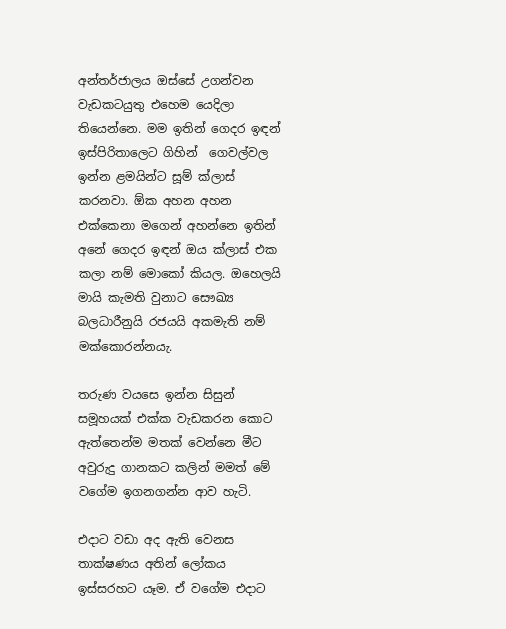අන්තර්ජාලය ඔස්සේ උගන්වන වැඩකටයුතු එහෙම යෙදිලා තියෙන්නෙ. මම ඉතින් ගෙදර ඉඳන් ඉස්පිරිතාලෙට ගිහින්  ගෙවල්වල ඉන්න ළමයින්ට සූම් ක්ලාස් කරනවා. ඕක අහන අහන එක්කෙනා මගෙන් අහන්නෙ ඉතින් අනේ ගෙදර ඉඳන් ඔය ක්ලාස් එක කලා නම් මොකෝ කියල. ඔහෙලයි මායි කැමති වුනාට සෞඛ්‍ය බලධාරීනුයි රජයයි අකමැති නම් මක්කොරන්නයැ.

තරුණ වයසෙ ඉන්න සිසුන් සමූහයක් එක්ක වැඩකරන කොට ඇත්තෙන්ම මතක් වෙන්නෙ මීට අවුරුදු ගානකට කලින් මමත් මේ වගේම ඉගනගන්න ආව හැටි.

එදාට වඩා අද ඇති වෙනස තාක්ෂණය අතින් ලෝකය ඉස්සරහට යෑම. ඒ වගේම එදාට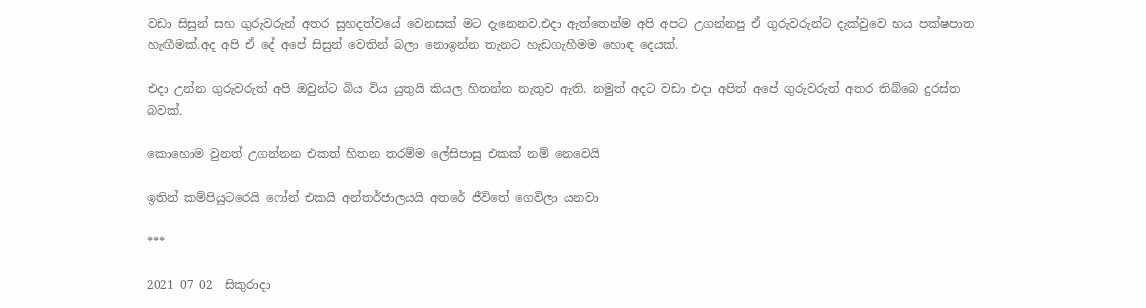වඩා සිසුන් සහ ගුරුවරුන් අතර සුහදත්වයේ වෙනසක් මට දැනෙනව.එදා ඇත්තෙන්ම අපි අපට උගන්නපු ඒ ගුරුවරුන්ට දැක්වුවෙ භය පක්ෂපාත හැඟීමක්.අද අපි ඒ දේ අපේ සිසුන් වෙතින් බලා නොඉන්න තැනට හැඩගැහීමම හොඳ දෙයක්.

එදා උන්න ගුරුවරුත් අපි ඔවුන්ට බිය විය යුතුයි කියල හිතන්න නැතුව ඇති. නමුත් අදට වඩා එදා අපිත් අපේ ගුරුවරුත් අතර තිබ්බෙ දුරස්ත බවක්.

කොහොම වුනත් උගන්නන එකත් හිතන තරම්ම ලේසිපාසු එකක් නම් නෙවෙයි

ඉතින් කම්පියුටරෙයි ෆෝන් එකයි අන්තර්ජාලයයි අතරේ ජීවිතේ ගෙවිලා යනවා

***

2021 07 02  සිකුරාදා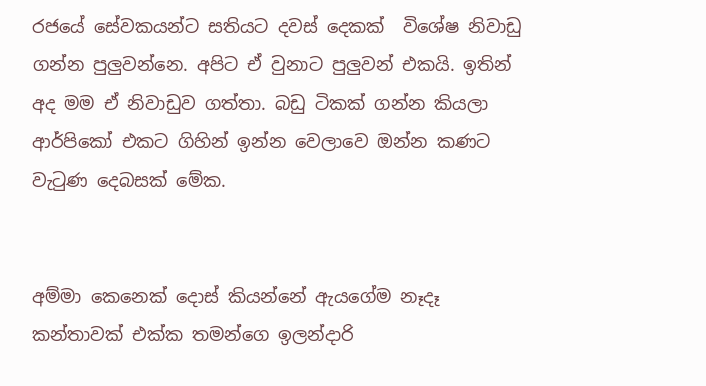රජයේ සේවකයන්ට සතියට දවස් දෙකක්  විශේෂ නිවාඩු ගන්න පුලුවන්නෙ. අපිට ඒ වුනාට පුලුවන් එකයි. ඉතින් අද මම ඒ නිවාඩුව ගත්තා. බඩු ටිකක් ගන්න කියලා ආර්පිකෝ එකට ගිහින් ඉන්න වෙලාවෙ ඔන්න කණට වැටුණ දෙබසක් මේක.


අම්මා කෙනෙක් දොස් කියන්නේ ඇයගේම නෑදෑ කන්තාවක් එක්ක තමන්ගෙ ඉලන්දාරි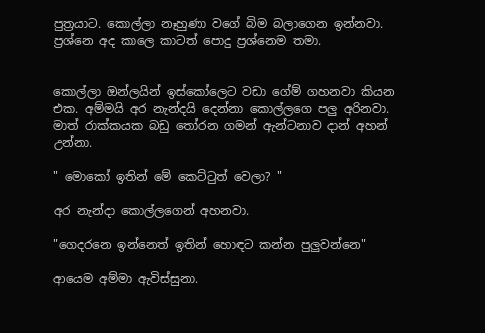පුත්‍රයාට. කොල්ලා නෑහුණා වගේ බිම බලාගෙන ඉන්නවා. ප්‍රශ්නෙ අද කාලෙ කාටත් පොදු ප්‍රශ්නෙම තමා.


කොල්ලා ඔන්ලයින් ඉස්කෝලෙට වඩා ගේම් ගහනවා කියන එක. අම්මයි අර නැන්දයි දෙන්නා කොල්ලගෙ පලු අරිනවා. මාත් රාක්කයක බඩු තෝරන ගමන් ඇන්ටනාව දාන් අහන් උන්නා.

" මොකෝ ඉතින් මේ කෙට්ටුත් වෙලා? "

අර නැන්දා කොල්ලගෙන් අහනවා.

"ගෙදරනෙ ඉන්නෙත් ඉතින් හොඳට කන්න පුලුවන්නෙ"

ආයෙම අම්මා ඇවිස්සුනා.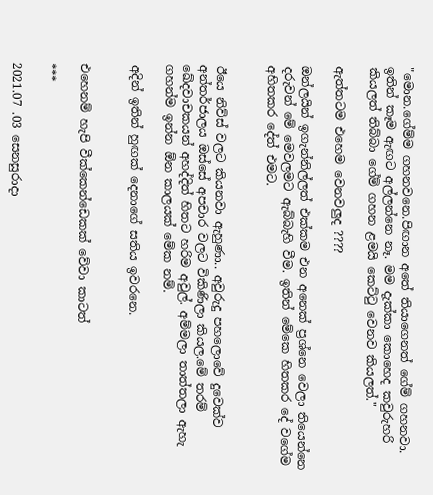"මොන.ගේම්ම ගහනවනෙ.පිඟාන අතේ තියාගෙනත් ගේම් ගහනවා. ඉතින් කෑම ඇඟට අල්ලන්නෙ නෑ. මම දැක්කා කොහෙද කවුරුහරි කියලත් තිබ්බා ගේම් ගහන ළමයි කෙට්ටු වෙනව කියලත්."

ඇත්තටම එහෙම වෙනවලුද ????

ඔන්ලයින් ඉගැන්නිල්ලත් එක්කම එන අනෙක් ප්‍රශ්නෙ වෙලා තියෙන්නෙ දරුවන් මේ මෙවලමට ඇබ්බැහි වීම. ඉතින් මේකෙ හිතකර දේ වගේම අහිතකර දේත් එමට.


ඊයෙ නිව්ස් වලට කියනවා ඇහුණා.. අවුරුදු පහලොවේ දුවෙක්ව අන්තර්ජාලය ඔස්සේ අපචාර වලට විකිණිලා කියල.මේ තරම් ඛේදවාචකයන් අහද්දිත් හිතට හරිම අවුල්. අම්මලා තාත්තලා ඇහැ ගහන්ම ඉන්න ඕන කාලයක් මේක නම්.

අදින් ඉතින් හුඟක් දෙනාගේ සතිය ඉවරනෙ.


එහෙනම් හැපි වීක්කෙන්ඩෙකක් වේවා කාටත්

***

2021.07 .03 සෙනසුරාදා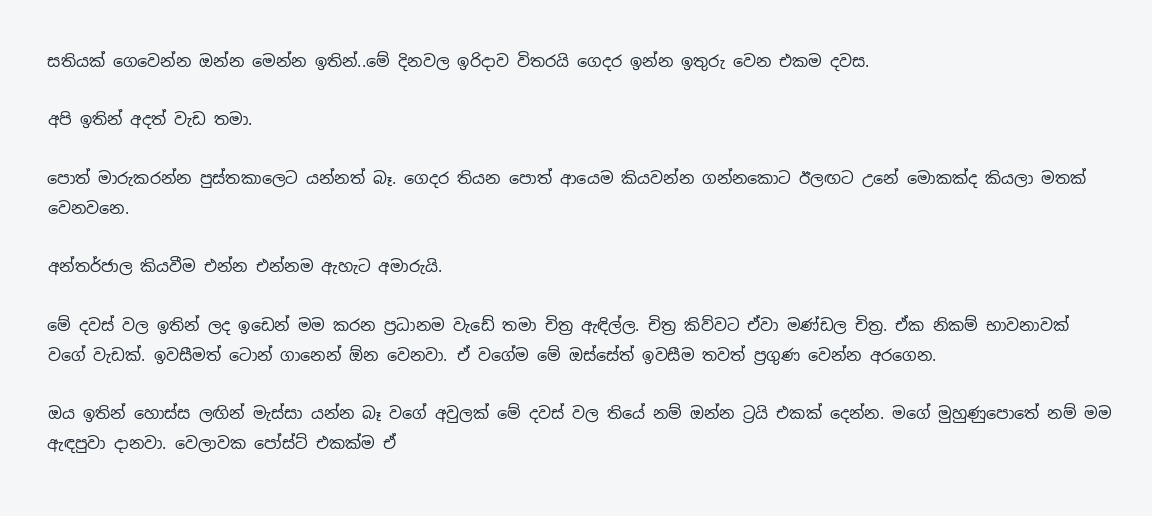සතියක් ගෙවෙන්න ඔන්න මෙන්න ඉතින්..මේ දිනවල ඉරිදාව විතරයි ගෙදර ඉන්න ඉතුරු වෙන එකම දවස.

අපි ඉතින් අදත් වැඩ තමා.

පොත් මාරුකරන්න පුස්තකාලෙට යන්නත් බෑ. ගෙදර තියන පොත් ආයෙම කියවන්න ගන්නකොට ඊලඟට උනේ මොකක්ද කියලා මතක් වෙනවනෙ.

අන්තර්ජාල කියවීම එන්න එන්නම ඇහැට අමාරුයි.

මේ දවස් වල ඉතින් ලද ඉඩෙන් මම කරන ප්‍රධානම වැඩේ තමා චිත්‍ර ඇඳිල්ල. චිත්‍ර කිව්වට ඒවා මණ්ඩල චිත්‍ර. ඒක නිකම් භාවනාවක් වගේ වැඩක්. ඉවසීමත් ටොන් ගානෙන් ඕන වෙනවා. ඒ වගේම මේ ඔස්සේත් ඉවසීම තවත් ප්‍රගුණ වෙන්න අරගෙන.

ඔය ඉතින් හොස්ස ලඟින් මැස්සා යන්න බෑ වගේ අවුලක් මේ දවස් වල තියේ නම් ඔන්න ට්‍රයි එකක් දෙන්න. මගේ මුහුණුපොතේ නම් මම ඇඳපුවා දානවා. වෙලාවක පෝස්ට් එකක්ම ඒ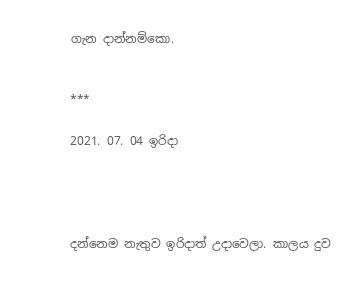ගැන දාන්නම්කො.


***

2021. 07. 04 ඉරිදා




දන්නෙම නැතුව ඉරිදාත් උදාවෙලා. කාලය දුව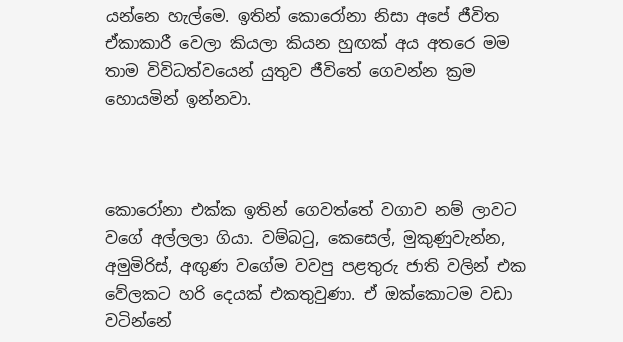යන්නෙ හැල්මෙ. ඉතින් කොරෝනා නිසා අපේ ජීවිත ඒකාකාරී වෙලා කියලා කියන හුඟක් අය අතරෙ මම තාම විවිධත්වයෙන් යුතුව ජීවිතේ ගෙවන්න ක්‍රම හොයමින් ඉන්නවා.



කොරෝනා එක්ක ඉතින් ගෙවත්තේ වගාව නම් ලාවට වගේ අල්ලලා ගියා. වම්බටු, කෙසෙල්, මුකුණුවැන්න, අමුමිරිස්, අඟුණ වගේම වවපු පළතුරු ජාති වලින් එක වේලකට හරි දෙයක් එකතුවුණා. ඒ ඔක්කොටම වඩා වටින්නේ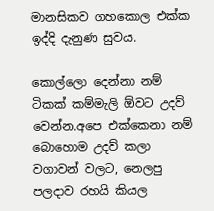මානසිකව ගහකොල එක්ක ඉද්දි දැනුණ සුවය.

කොල්ලො දෙන්නා නම් ටිකක් කම්මැලි ඕවට උදව් වෙන්න.අපෙ එක්කෙනා නම් බොහොම උදව් කලා වගාවන් වලට, නෙලපු පලදාව රහයි කියල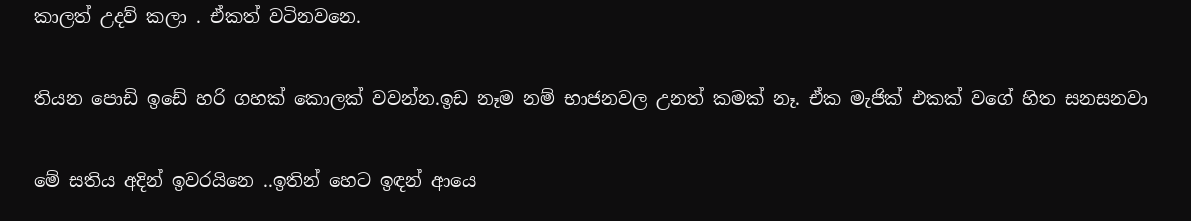කාලත් උදව් කලා . ඒකත් වටිනවනෙ.

තියන පොඩි ඉඩේ හරි ගහක් කොලක් වවන්න.ඉඩ නෑම නම් භාජනවල උනත් කමක් නෑ. ඒක මැජික් එකක් වගේ හිත සනසනවා

මේ සතිය අදින් ඉවරයිනෙ ..ඉතින් හෙට ඉඳන් ආයෙ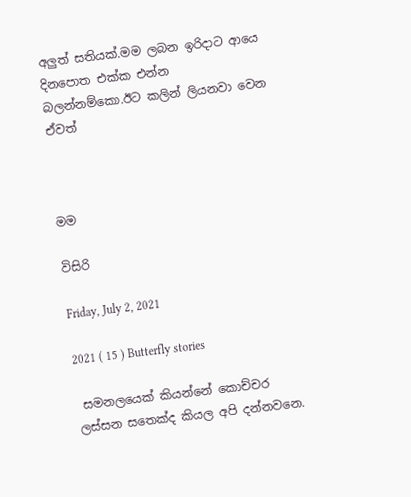අලුත් සතියක්.මම ලබන ඉරිදාට ආයෙ දිනපොත එක්ක එන්න බලන්නම්කො.ඊට කලින් ලියනවා වෙන ඒවත්



මම

විසිරි

Friday, July 2, 2021

2021 ( 15 ) Butterfly stories

 සමනලයෙක් කියන්නේ කොච්චර ලස්සන සතෙක්ද කියල අපි දන්නවනෙ.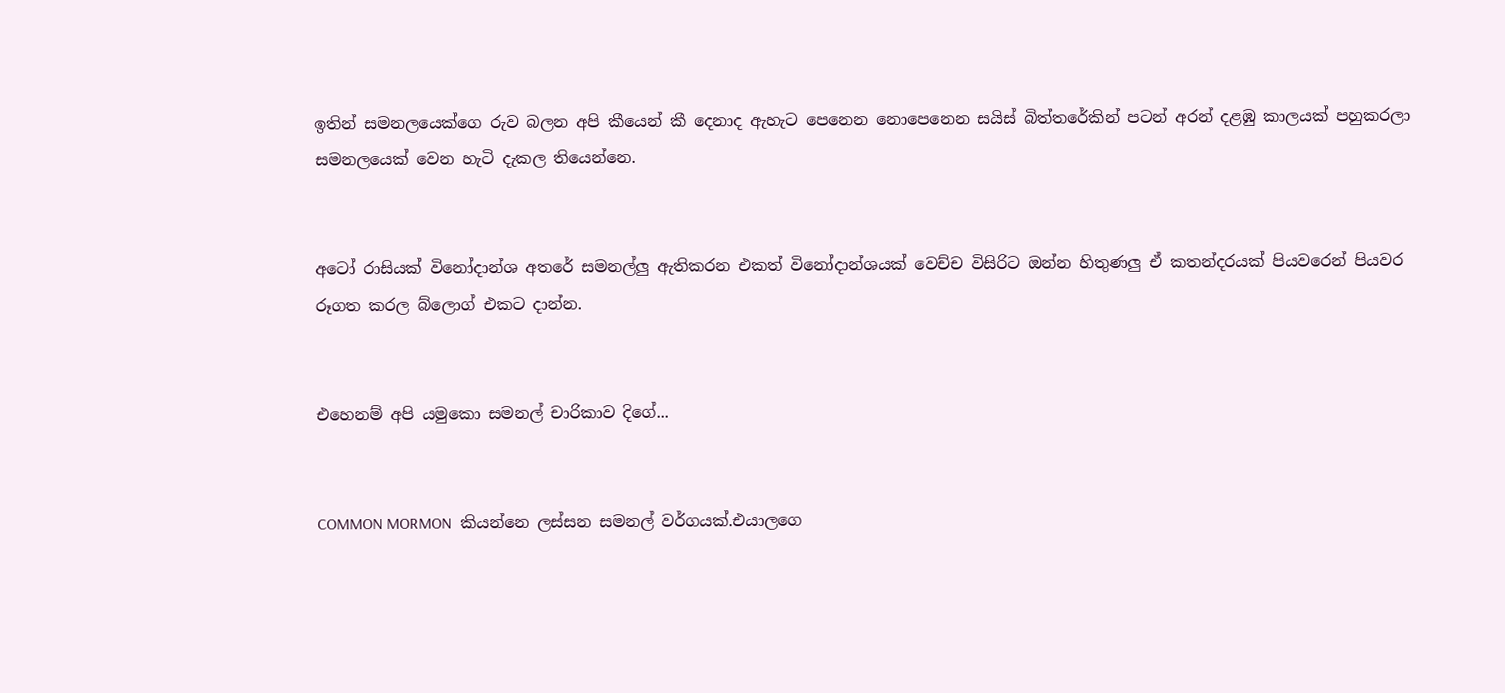ඉතින් සමනලයෙක්ගෙ රුව බලන අපි කීයෙන් කී දෙනාද ඇහැට පෙනෙන නොපෙනෙන සයිස් බිත්තරේකින් පටන් අරන් දළඹු කාලයක් පහුකරලා සමනලයෙක් වෙන හැටි දැකල තියෙන්නෙ.


අටෝ රාසියක් විනෝදාන්ශ අතරේ සමනල්ලු ඇතිකරන එකත් විනෝදාන්ශයක් වෙච්ච විසිරිට ඔන්න හිතුණලු ඒ කතන්දරයක් පියවරෙන් පියවර රූගත කරල බ්ලොග් එකට දාන්න.


එහෙනම් අපි යමුකො සමනල් චාරිකාව දිගේ...


COMMON MORMON  කියන්නෙ ලස්සන සමනල් වර්ගයක්.එයාලගෙ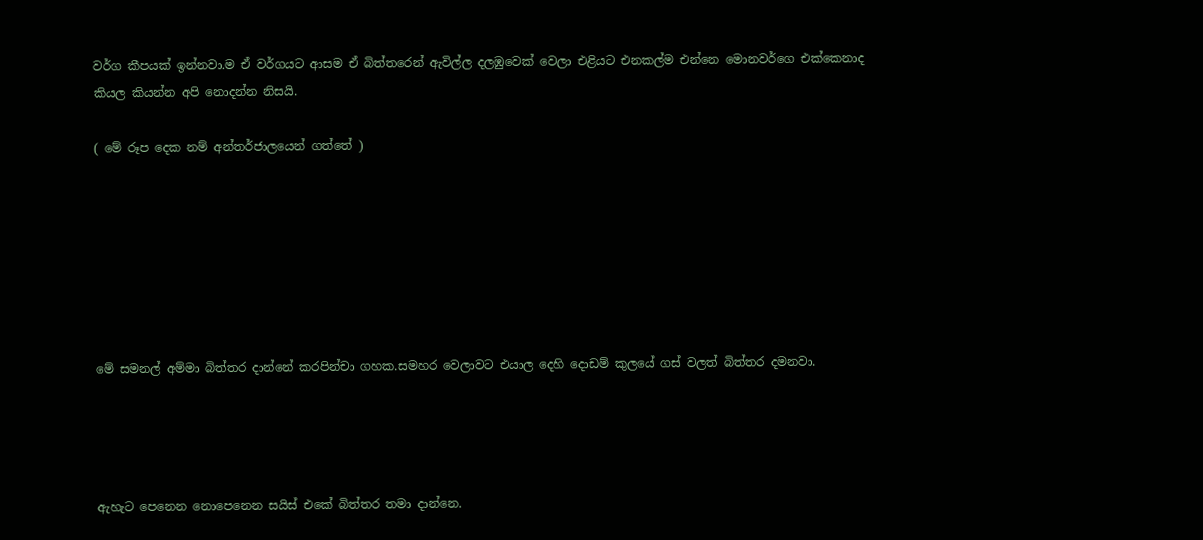වර්ග කීපයක් ඉන්නවා.ම ඒ වර්ගයට ආසම ඒ බිත්තරෙන් ඇවිල්ල දලඹුවෙක් වෙලා එළියට එනකල්ම එන්නෙ මොනවර්ගෙ එක්කෙනාද කියල කියන්න අපි නොදන්න නිසයි.

( මේ රූප දෙක නම් අන්තර්ජාලයෙන් ගත්තේ )







මේ සමනල් අම්මා බිත්තර දාන්නේ කරපින්චා ගහක.සමහර වෙලාවට එයාල දෙහි දොඩම් කුලයේ ගස් වලත් බිත්තර දමනවා.




ඇහැට පෙනෙන නොපෙනෙන සයිස් එකේ බිත්තර තමා දාන්නෙ.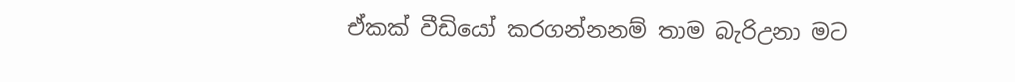ඒකක් වීඩියෝ කරගන්නනම් තාම බැරිඋනා මට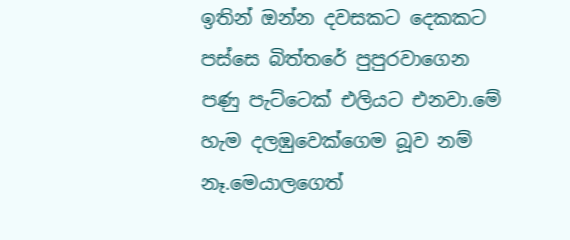ඉතින් ඔන්න දවසකට දෙකකට පස්සෙ බිත්තරේ පුපුරවාගෙන පණු පැට්ටෙක් එලියට එනවා.මේ හැම දලඹුවෙක්ගෙම බූව නම් නෑ.මෙයාලගෙත්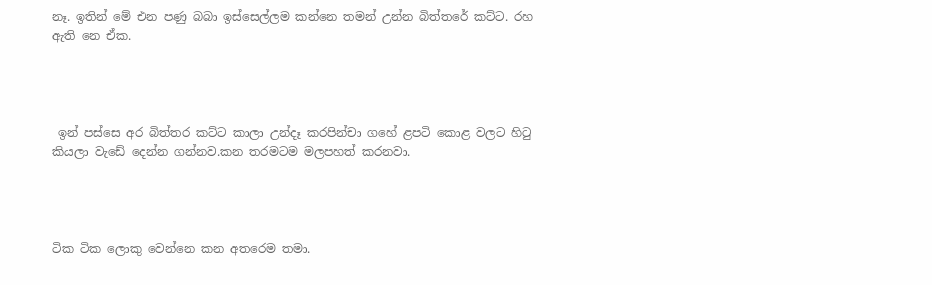නෑ. ඉතින් මේ එන පණු බබා ඉස්සෙල්ලම කන්නෙ තමන් උන්න බිත්තරේ කට්ට. රහ ඇති නෙ ඒක.




 ඉන් පස්සෙ අර බිත්තර කට්ට කාලා උන්දෑ කරපින්චා ගහේ ළපටි කොළ වලට හිටු කියලා වැඩේ දෙන්න ගන්නව.කන තරමටම මලපහත් කරනවා.




ටික ටික ලොකු වෙන්නෙ කන අතරෙම තමා.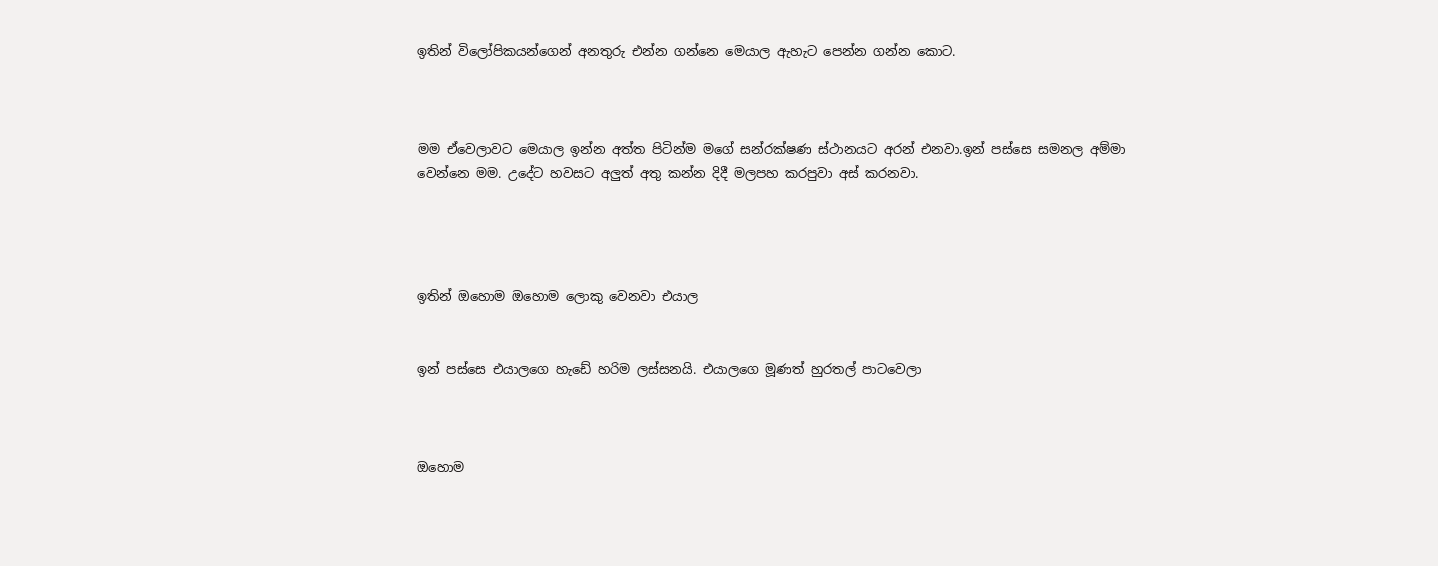ඉතින් විලෝපිකයන්ගෙන් අනතුරු එන්න ගන්නෙ මෙයාල ඇහැට පෙන්න ගන්න කොට.



මම ඒවෙලාවට මෙයාල ඉන්න අත්ත පිටින්ම මගේ සන්රක්ෂණ ස්ථානයට අරන් එනවා.ඉන් පස්සෙ සමනල අම්මා වෙන්නෙ මම. උදේට හවසට අලුත් අතු කන්න දිදී මලපහ කරපුවා අස් කරනවා.




ඉතින් ඔහොම ඔහොම ලොකු වෙනවා එයාල


ඉන් පස්සෙ එයාලගෙ හැඩේ හරිම ලස්සනයි. එයාලගෙ මූණත් හුරතල් පාටවෙලා



ඔහොම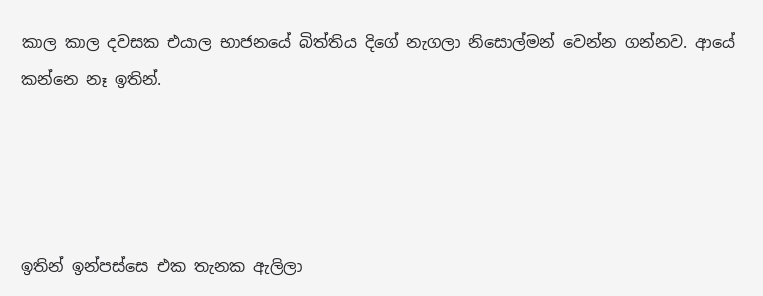කාල කාල දවසක එයාල භාජනයේ බිත්තිය දිගේ නැගලා නිසොල්මන් වෙන්න ගන්නව. ආයේ කන්නෙ නෑ ඉතින්.




ඉතින් ඉන්පස්සෙ එක තැනක ඇලිලා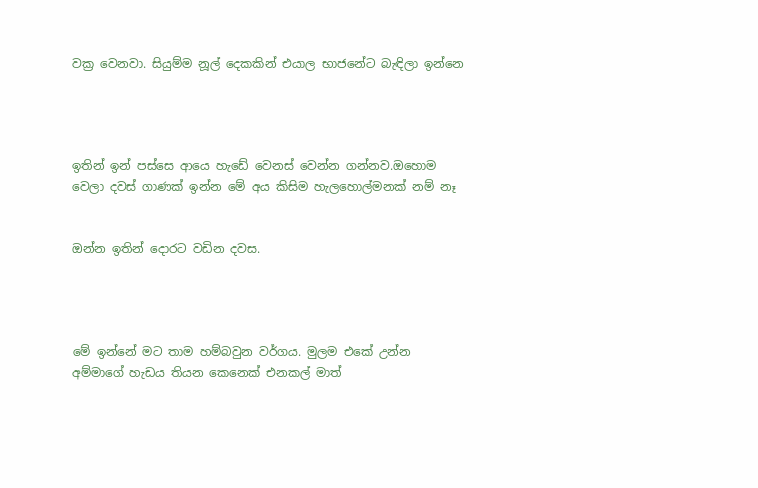වක්‍ර වෙනවා. සියුම්ම නූල් දෙකකින් එයාල භාජනේට බැඳිලා ඉන්නෙ




ඉතින් ඉන් පස්සෙ ආයෙ හැඩේ වෙනස් වෙන්න ගන්නව.ඔහොම වෙලා දවස් ගාණක් ඉන්න මේ අය කිසිම හැලහොල්මනක් නම් නෑ


ඔන්න ඉතින් දොරට වඩින දවස.




මේ ඉන්නේ මට තාම හම්බවුන වර්ගය. මුලම එකේ උන්න අම්මාගේ හැඩය තියන කෙනෙක් එනකල් මාත්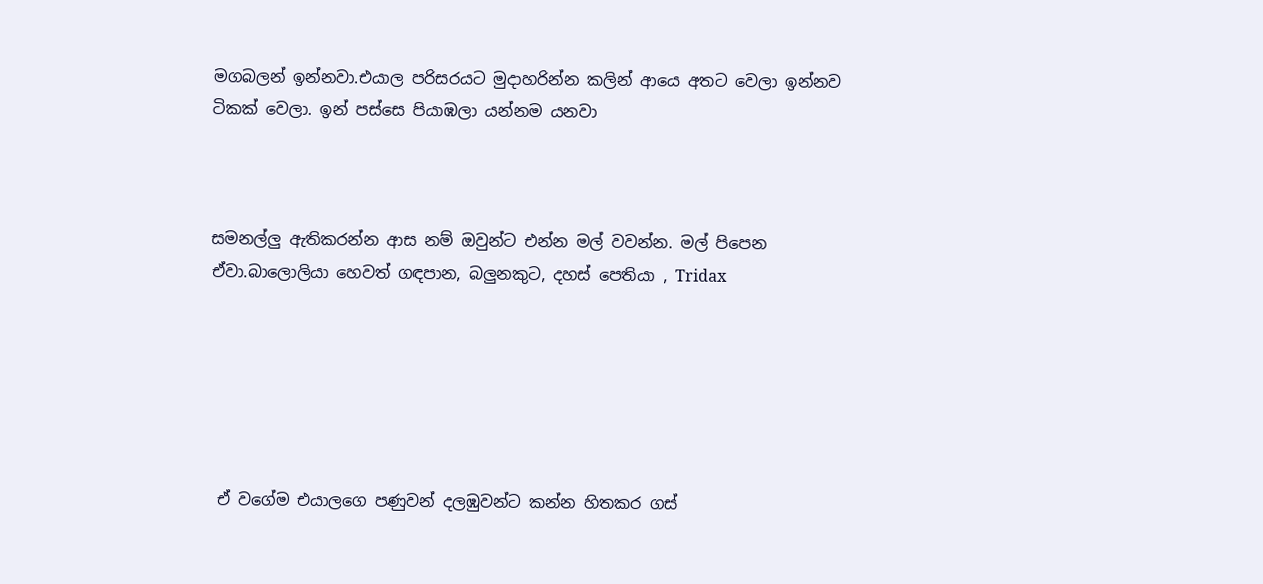මගබලන් ඉන්නවා.එයාල පරිසරයට මුදාහරින්න කලින් ආයෙ අතට වෙලා ඉන්නව ටිකක් වෙලා. ඉන් පස්සෙ පියාඹලා යන්නම යනවා



සමනල්ලු ඇතිකරන්න ආස නම් ඔවුන්ට එන්න මල් වවන්න. මල් පිපෙන ඒවා.බාලොලියා හෙවත් ගඳපාන, බලුනකුට, දහස් පෙතියා , Tridax






 ඒ වගේම එයාලගෙ පණුවන් දලඹුවන්ට කන්න හිතකර ගස්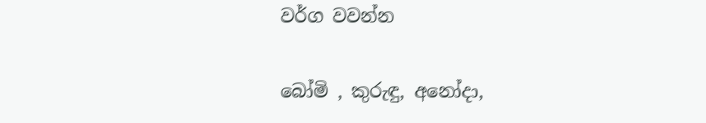වර්ග වවන්න

බෝමි , කුරුඳු, අනෝදා,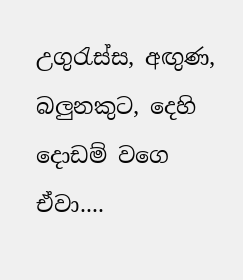උගුරැස්ස, අඟුණ, බලුනකුට, දෙහි දොඩම් වගෙ ඒවා....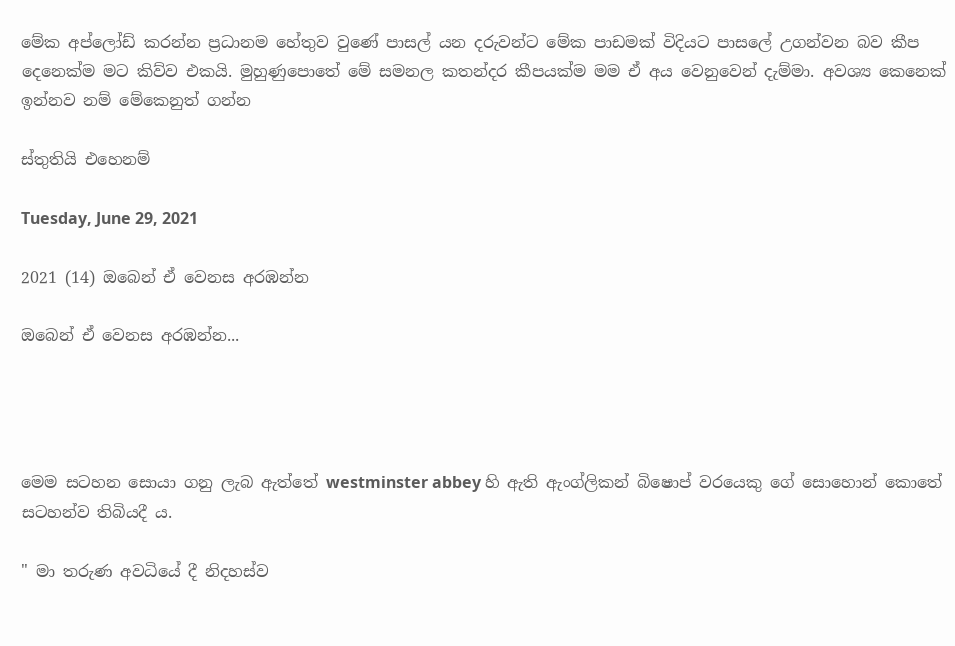මේක අප්ලෝඩ් කරන්න ප්‍රධානම හේතුව වුණේ පාසල් යන දරුවන්ට මේක පාඩමක් විදියට පාසලේ උගන්වන බව කීප දෙනෙක්ම මට කිව්ව එකයි. මුහුණුපොතේ මේ සමනල කතන්දර කීපයක්ම මම ඒ අය වෙනුවෙන් දැම්මා. අවශ්‍ය කෙනෙක් ඉන්නව නම් මේකෙනුත් ගන්න

ස්තුතියි එහෙනම්

Tuesday, June 29, 2021

2021 (14) ඔබෙන් ඒ වෙනස අරඹන්න

ඔබෙන් ඒ වෙනස අරඹන්න...




මෙම සටහන සොයා ගනු ලැබ ඇත්තේ westminster abbey හි ඇති ඇංග්ලිකන් බිෂොප් වරයෙකු ගේ සොහොන් කොතේ සටහන්ව තිබියදී ය.

" මා තරුණ අවධියේ දී නිදහස්ව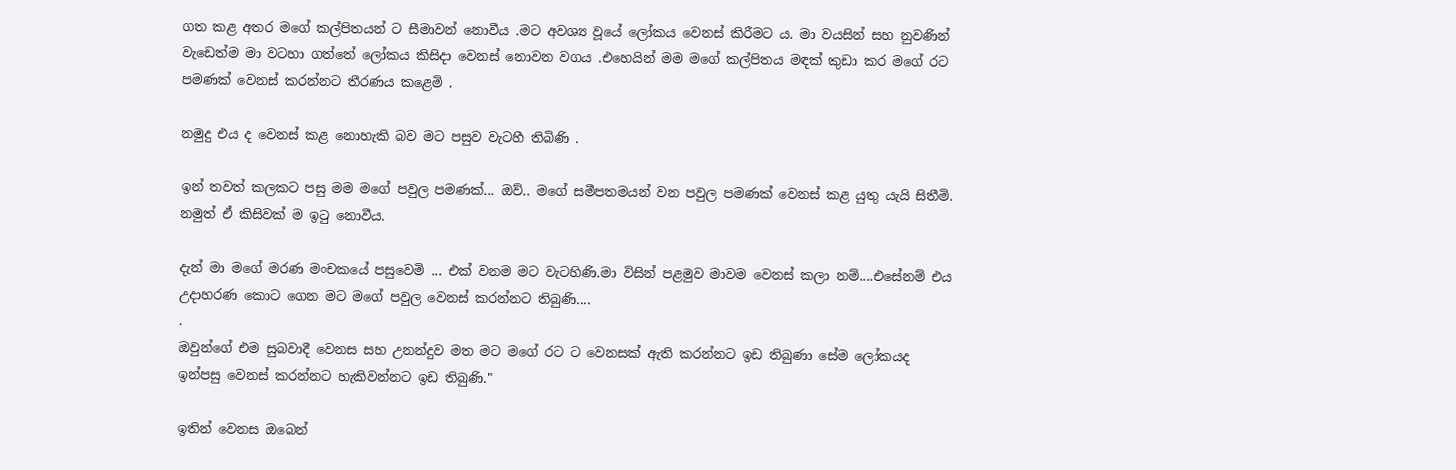ගත කළ අතර මගේ කල්පිතයන් ට සීමාවන් නොවීය .මට අවශ්‍ය වූයේ ලෝකය වෙනස් කිරීමට ය. මා වයසින් සහ නුවණින් වැඩෙත්ම මා වටහා ගත්තේ ලෝකය කිසිදා වෙනස් නොවන වගය .එහෙයින් මම මගේ කල්පිතය මඳක් කුඩා කර මගේ රට පමණක් වෙනස් කරන්නට තීරණය කළෙමි .

නමුදු එය ද වෙනස් කළ නොහැකි බව මට පසුව වැටහී තිබිණි .

ඉන් තවත් කලකට පසු මම මගේ පවුල පමණක්... ඔව්.. මගේ සමීපතමයන් වන පවුල පමණක් වෙනස් කළ යුතු යැයි සිතීමි. නමුත් ඒ කිසිවක් ම ඉටු නොවීය.

දැන් මා මගේ මරණ මංචකයේ පසුවෙමි ... එක් වනම මට වැටහිණි.මා විසින් පළමුව මාවම වෙනස් කලා නම්....එසේනම් එය උදාහරණ කොට ගෙන මට මගේ පවුල වෙනස් කරන්නට තිබුණි....
.
ඔවුන්ගේ එම සුබවාදී වෙනස සහ උනන්දුව මත මට මගේ රට ට වෙනසක් ඇති කරන්නට ඉඩ තිබුණා සේම ලෝකයද ඉන්පසු වෙනස් කරන්නට හැකිවන්නට ඉඩ තිබුණි."

ඉතින් වෙනස ඔබෙන්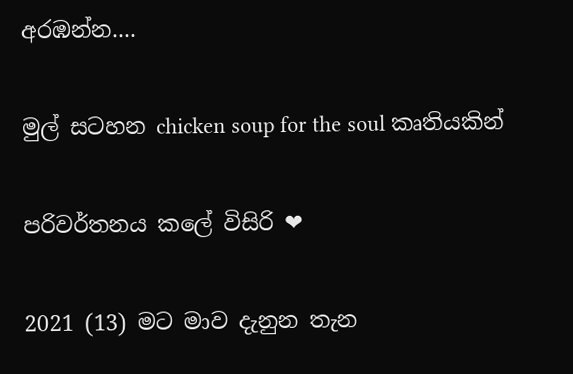අරඹන්න....

මුල් සටහන chicken soup for the soul කෘතියකින්

පරිවර්තනය කලේ විසිරි ❤

2021 (13) මට මාව දැනුන තැන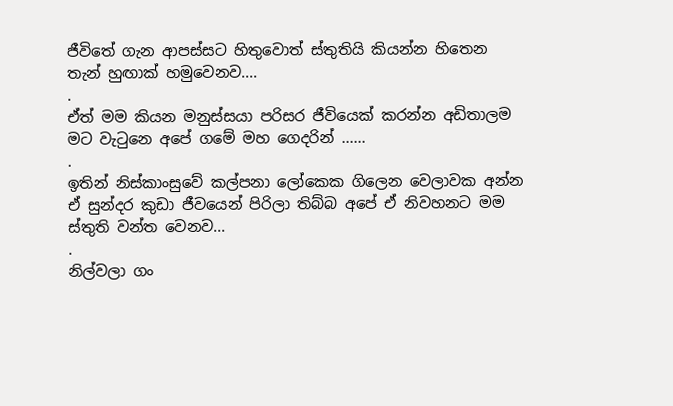ජීවිතේ ගැන ආපස්සට හිතුවොත් ස්තුතියි කියන්න හිතෙන තැන් හුඟාක් හමුවෙනව....
.
ඒත් මම කියන මනුස්සයා පරිසර ජීවියෙක් කරන්න අඩිතාලම මට වැටුනෙ අපේ ගමේ මහ ගෙදරින් ......
.
ඉතින් නිස්කාංසුවේ කල්පනා ලෝකෙක ගිලෙන වෙලාවක අන්න ඒ සුන්දර කුඩා ජීවයෙන් පිරිලා තිබ්බ අපේ ඒ නිවහනට මම ස්තුති වන්ත වෙනව...
.
නිල්වලා ගං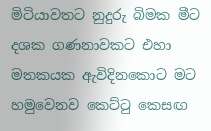මිටියාවතට නුදුරු බිමක මීට දශක ගණනාවකට එහා මතකයක ඇවිදිනකොට මට හමුවෙනව කෙට්ටු කෙසඟ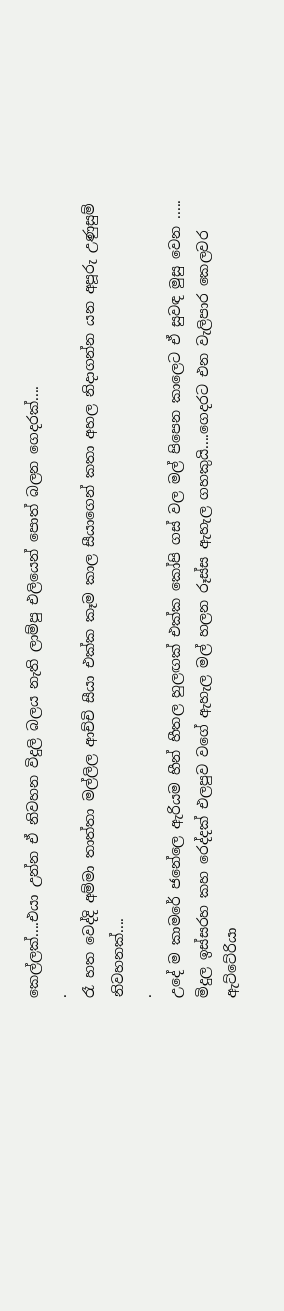කෙල්ලක්....එයා උන්න ඒ නිවහන විදුලි බලය නැති ලාම්පු එලියෙන් පොත් බලන ගෙදරක්....
.
රෑ හත වෙද්දි අම්මා තාත්තා මල්ලිල ආච්චි සීයා එක්ක කෑම කාල සීයාගෙන් කතා අහල නිදාගන්න යන අපූරු උණුසුම් නිවහනක්....
.
උදේ ම කාමරේ ජනේලෙ ඇරියම හීන් හීතල හුලඟක් එක්ක කෝපි ගස් වල මල් පිපෙන කාලෙට ඒ සුවඳ මුසු වෙන .....
මිදුල ඉස්සරහ කහ රෙද්දක් එලපුව වගේ ඇහැල මල් හලන රූස්ස ඇහැල ගහකුයි....ගෙදරට එන වැලිපාර කෙලවර ඇට්ටේරියා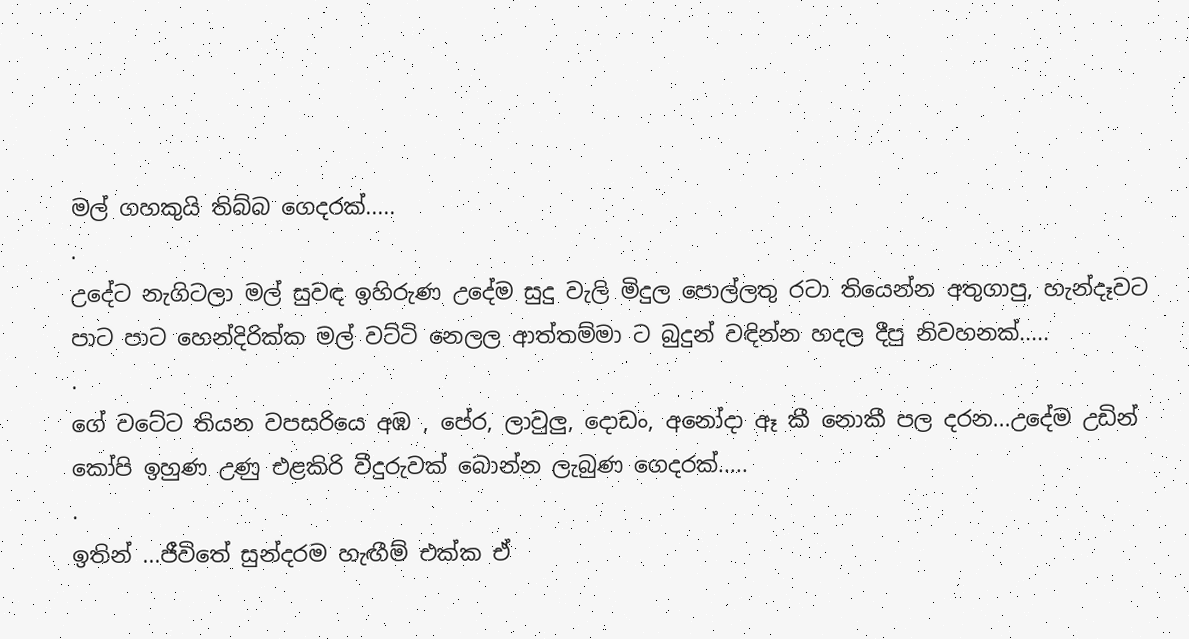මල් ගහකුයි තිබ්බ ගෙදරක්.....
.
උදේට නැගිටලා මල් සුවඳ ඉහිරුණ උදේම සුදු වැලි මිදුල පොල්ලතු රටා තියෙන්න අතුගාපු, හැන්දෑවට පාට පාට හෙන්දිරික්ක මල් වට්ටි නෙලල ආත්තම්මා ට බුදුන් වඳින්න හදල දීපු නිවහනක්.....
.
ගේ වටේට තියන වපසරියෙ අඹ , පේර, ලාවුලු, දොඩං, අනෝදා ඈ කී නොකී පල දරන...උදේම උඩින් කෝපි ඉහුණ උණු එළකිරි වීදුරුවක් බොන්න ලැබුණ ගෙදරක්.....
.
ඉතින් ...ජීවිතේ සුන්දරම හැඟීම් එක්ක ඒ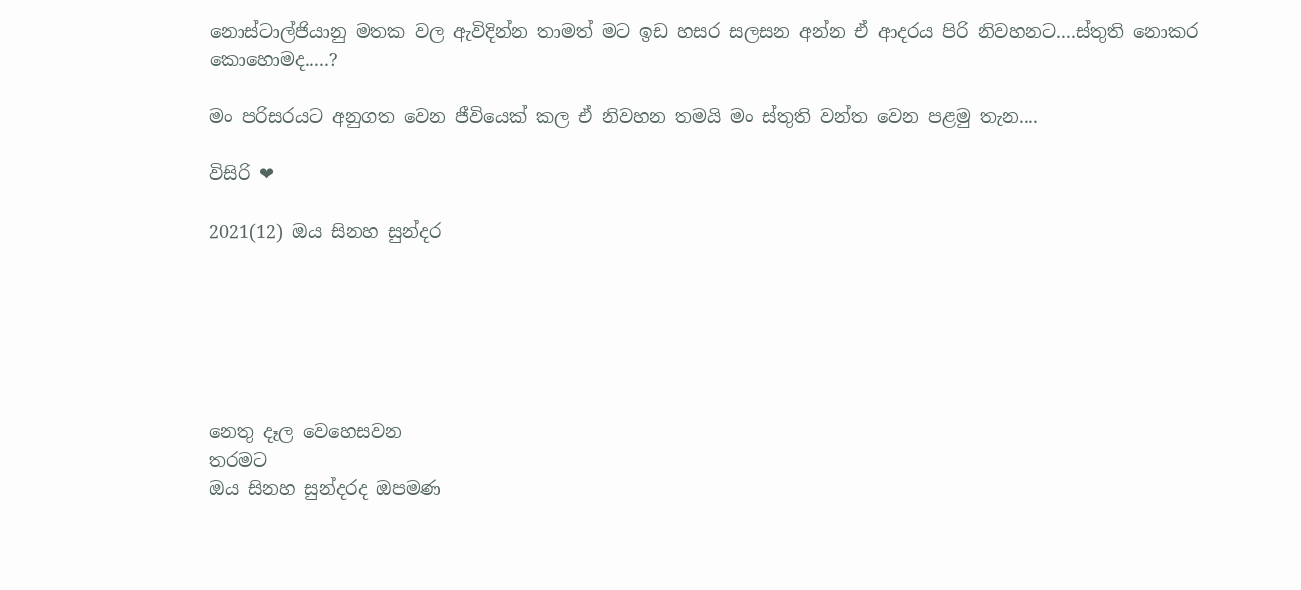නොස්ටාල්ජියානු මතක වල ඇවිදින්න තාමත් මට ඉඩ හසර සලසන අන්න ඒ ආදරය පිරි නිවහනට....ස්තුති නොකර කොහොමද.....?

මං පරිසරයට අනුගත වෙන ජීවියෙක් කල ඒ නිවහන තමයි මං ස්තුති වන්ත වෙන පළමු තැන....

විසිරි ❤

2021(12) ඔය සිනහ සුන්දර






නෙතු දෑල වෙහෙසවන
තරමට
ඔය සිනහ සුන්දරද ඔපමණ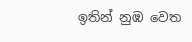ඉතින් නුඹ වෙත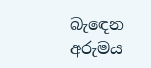බැඳෙන අරුමය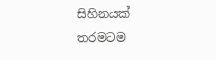සිහිනයක් තරමටම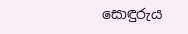සොඳුරුය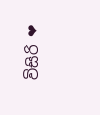විසිරි ❤